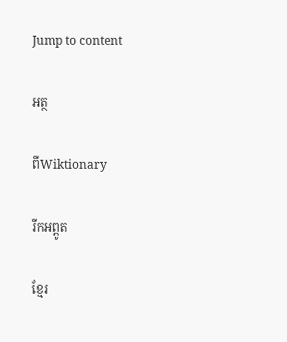Jump to content

អត្ថ

ពីWiktionary

រីកអព្ពូត

ខ្មែរ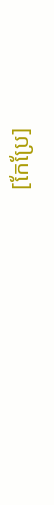[កែប្រែ]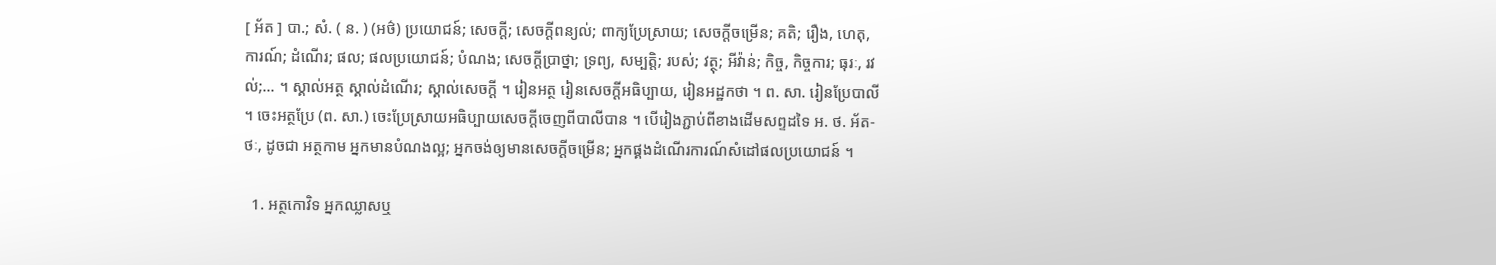[ អ័ត ] បា.; សំ. ( ន. ) (អថ៌) ប្រយោជន៍; សេចក្ដី; សេចក្ដីពន្យល់; ពាក្យប្រែស្រាយ; សេចក្ដីចម្រើន; គតិ; រឿង, ហេតុ, ការណ៍; ដំណើរ; ផល; ផលប្រយោជន៍; បំណង; សេចក្ដីប្រាថ្នា; ទ្រព្យ, សម្បត្តិ; របស់; វត្ថុ; អីវ៉ាន់; កិច្ច, កិច្ចការ; ធុរៈ, រវល់;... ។ ស្គាល់អត្ថ ស្គាល់ដំណើរ; ស្គាល់សេចក្ដី ។ រៀនអត្ថ រៀនសេចក្ដីអធិប្បាយ, រៀនអដ្ឋកថា ។ ព. សា. រៀនប្រែបាលី ។ ចេះអត្ថប្រែ (ព. សា.) ចេះប្រែស្រាយអធិប្បាយសេចក្ដីចេញពីបាលីបាន ។ បើរៀងភ្ជាប់ពីខាងដើមសព្ទដទៃ អ. ថ. អ័ត-ថៈ, ដូចជា អត្ថកាម អ្នកមានបំណងល្អ; អ្នកចង់ឲ្យមានសេចក្ដីចម្រើន; អ្នកផ្គងដំណើរការណ៍សំដៅផលប្រយោជន៍ ។

  1. អត្ថកោវិទ អ្នកឈ្លាសឬ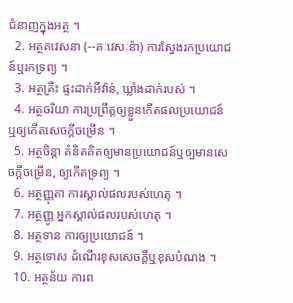ជំនាញក្នុងអត្ថ ។
  2. អត្ថគវេសនា (--គៈវេសៈន៉ា) ការស្វែងរកប្រយោជន៍ឬរកទ្រព្យ ។
  3. អត្ថគ្រឹះ ផ្ទះដាក់អីវ៉ាន់, ឃ្លាំងដាក់របស់ ។
  4. អត្ថចរិយា ការប្រព្រឹត្តឲ្យខ្លួនកើតផលប្រយោជន៍ឬឲ្យកើតសេចក្ដីចម្រើន ។
  5. អត្ថចិន្តា គំនិតគិតឲ្យមានប្រយោជន៍ឬឲ្យមានសេចក្ដីចម្រើន, ឲ្យកើតទ្រព្យ ។
  6. អត្ថញ្ញុតា ការស្គាល់ផលរបស់ហេតុ ។
  7. អត្ថញ្ញូ អ្នកស្គាល់ផលរបស់ហេតុ ។
  8. អត្ថទាន ការឲ្យប្រយោជន៍ ។
  9. អត្ថទោស ដំណើរខុសសេចក្ដីឬខុសបំណង ។
  10. អត្ថន័យ ការព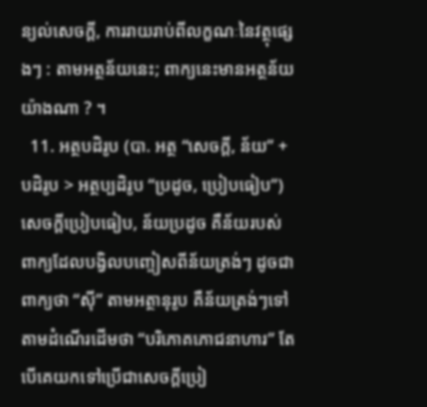ន្យល់សេចក្ដី, ការរាយរាប់ពីលក្ខណៈនៃវត្ថុផ្សេងៗ : តាមអត្ថន័យនេះ; ពាក្យនេះមានអត្ថន័យយ៉ាងណា ? ។
  11. អត្ថបដិរូប (បា. អត្ថ “សេចក្ដី, ន័យ” + បដិរូប > អត្ថប្បដិរូប “ប្រដូច, ប្រៀបធៀប”) សេចក្ដីប្រៀបធៀប, ន័យប្រដូច គឺន័យរបស់ពាក្យដែលបង្វិលបញ្ចៀសពីន័យត្រង់ៗ ដូចជាពាក្យថា “ស៊ី” តាមអត្ថានុរូប គឺន័យត្រង់ៗទៅតាមដំណើរដើមថា “បរិភោគភោជនាហារ” តែបើគេយកទៅប្រើជាសេចក្ដីប្រៀ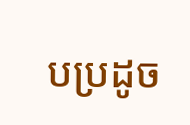បប្រដូច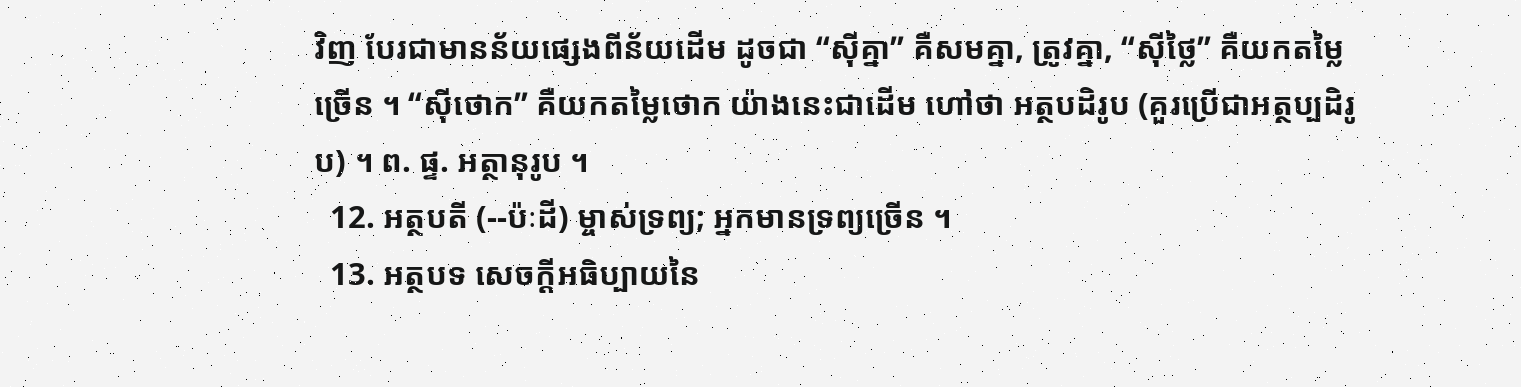វិញ បែរជាមានន័យផ្សេងពីន័យដើម ដូចជា “ស៊ីគ្នា” គឺសមគ្នា, ត្រូវគ្នា, “ស៊ីថ្លៃ” គឺយកតម្លៃច្រើន ។ “ស៊ីថោក” គឺយកតម្លៃថោក យ៉ាងនេះជាដើម ហៅថា អត្ថបដិរូប (គួរប្រើជាអត្ថប្បដិរូប) ។ ព. ផ្ទ. អត្ថានុរូប ។
  12. អត្ថបតី (--ប៉ៈដី) ម្ចាស់ទ្រព្យ; អ្នកមានទ្រព្យច្រើន ។
  13. អត្ថបទ សេចក្ដីអធិប្បាយនៃ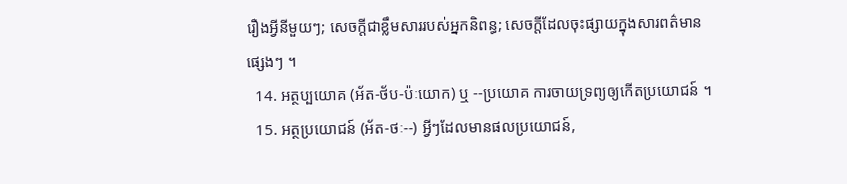រឿងអ្វីនីមួយៗ; សេចក្ដីជាខ្លឹមសាររបស់អ្នកនិពន្ធ; សេចក្ដីដែលចុះផ្សាយក្នុងសារពត៌មានផ្សេងៗ ។
  14. អត្ថប្បយោគ (អ័ត-ថ័ប-ប៉ៈយោក) ឬ --ប្រយោគ ការចាយទ្រព្យឲ្យកើតប្រយោជន៍ ។
  15. អត្ថប្រយោជន៍ (អ័ត-ថៈ--) អ្វីៗដែលមានផលប្រយោជន៍,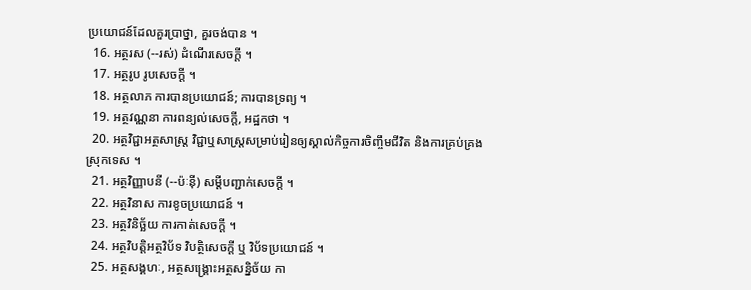ប្រយោជន៍ដែលគួរប្រាថ្នា, គួរចង់បាន ។
  16. អត្ថរស (--រស់) ដំណើរសេចក្ដី ។
  17. អត្ថរូប រូបសេចក្ដី ។
  18. អត្ថលាភ ការបានប្រយោជន៍; ការបានទ្រព្យ ។
  19. អត្ថវណ្ណនា ការពន្យល់សេចក្ដី, អដ្ឋកថា ។
  20. អត្ថវិជ្ជាអត្ថសាស្រ្ត វិជ្ជាឬសាស្រ្តសម្រាប់រៀនឲ្យស្គាល់កិច្ចការចិញ្ចឹមជីវិត និងការគ្រប់គ្រងស្រុកទេស ។
  21. អត្ថវិញ្ញាបនី (--ប៉ៈន៉ី) សម្ដីបញ្ជាក់សេចក្ដី ។
  22. អត្ថវិនាស ការខូចប្រយោជន៍ ។
  23. អត្ថវិនិច្ឆ័យ ការកាត់សេចក្ដី ។
  24. អត្ថវិបត្តិអត្ថវិប័ទ វិបត្ថិសេចក្ដី ឬ វិប័ទប្រយោជន៍ ។
  25. អត្ថសង្គហៈ, អត្ថសង្រ្គោះអត្ថសន្និច័យ កា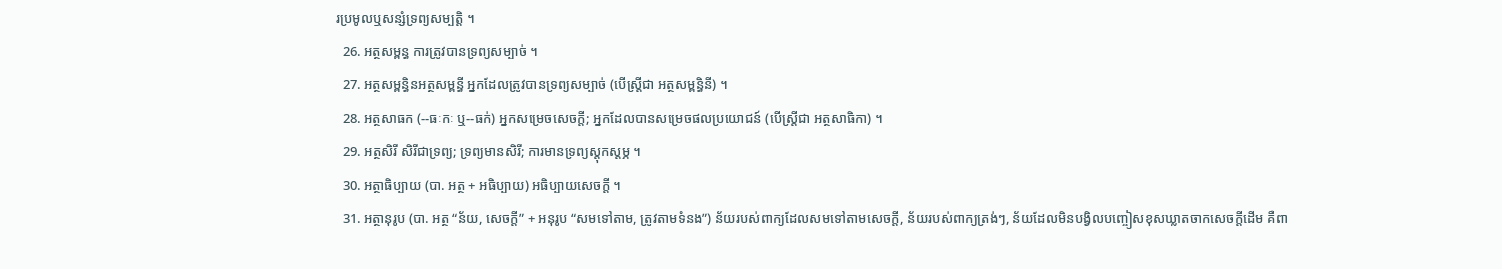រប្រមូលឬសន្សំទ្រព្យសម្បត្តិ ។
  26. អត្ថសម្ពន្ធ ការត្រូវបានទ្រព្យសម្បាច់ ។
  27. អត្ថសម្ពន្ធិនអត្ថសម្ពន្ធី អ្នកដែលត្រូវបានទ្រព្យសម្បាច់ (បើស្ត្រីជា អត្ថសម្ពន្ធិនី) ។
  28. អត្ថសាធក (--ធៈកៈ ឬ--ធក់) អ្នកសម្រេចសេចក្ដី; អ្នកដែលបានសម្រេចផលប្រយោជន៍ (បើស្ត្រីជា អត្ថសាធិកា) ។
  29. អត្ថសិរី សិរីជាទ្រព្យ; ទ្រព្យមានសិរី; ការមានទ្រព្យស្តុកស្តម្ភ ។
  30. អត្ថាធិប្បាយ (បា. អត្ថ + អធិប្បាយ) អធិប្បាយសេចក្ដី ។
  31. អត្ថានុរូប (បា. អត្ថ “ន័យ, សេចក្ដី” + អនុរូប “សមទៅតាម, ត្រូវតាមទំនង”) ន័យរបស់ពាក្យដែលសមទៅតាមសេចក្ដី, ន័យរបស់ពាក្យត្រង់ៗ, ន័យដែលមិនបង្វិលបញ្ចៀសខុសឃ្លាតចាកសេចក្ដីដើម គឺពា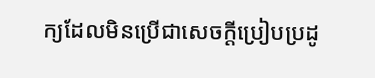ក្យដែលមិនប្រើជាសេចក្ដីប្រៀបប្រដូ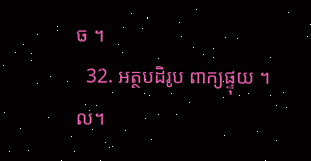ច ។
  32. អត្ថបដិរូប ពាក្យផ្ទុយ ។ល។